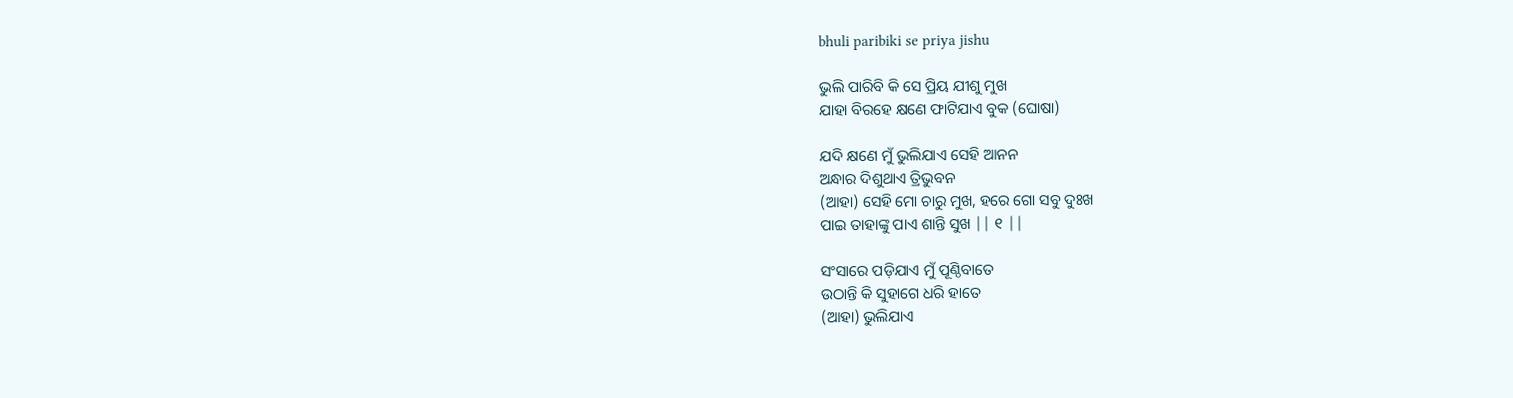bhuli paribiki se priya jishu

ଭୁଲି ପାରିବି କି ସେ ପ୍ରିୟ ଯୀଶୁ ମୁଖ
ଯାହା ବିରହେ କ୍ଷଣେ ଫାଟିଯାଏ ବୁକ (ଘୋଷା)

ଯଦି କ୍ଷଣେ ମୁଁ ଭୁଲିଯାଏ ସେହି ଆନନ
ଅନ୍ଧାର ଦିଶୁଥାଏ ତ୍ରିଭୁବନ
(ଆହା) ସେହି ମୋ ଚାରୁ ମୁଖ, ହରେ ଗୋ ସବୁ ଦୁଃଖ
ପାଇ ତାହାଙ୍କୁ ପାଏ ଶାନ୍ତି ସୁଖ || ୧ ||

ସଂସାରେ ପଡ଼ିଯାଏ ମୁଁ ପୂଣ୍ଠିବାତେ
ଉଠାନ୍ତି କି ସୁହାଗେ ଧରି ହାତେ
(ଆହା) ଭୁଲିଯାଏ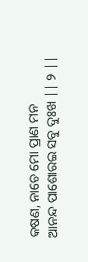କଷଣ, ନାଚେ ମୋ ପ୍ରାଣ ମନ
ଆନନ୍ଦ ପାଶୋରଇ ସବୁ ଦୁଃଖ || ୨ ||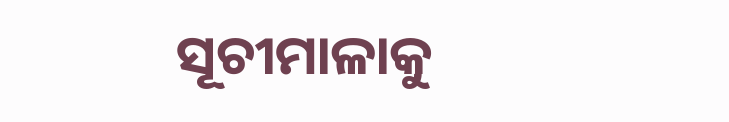ସୂଚୀମାଳାକୁ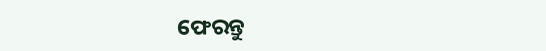ଫେରନ୍ତୁ